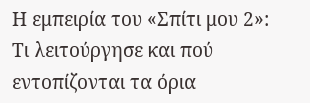Η εμπειρία του «Σπίτι μου 2»: Τι λειτούργησε και πού εντοπίζονται τα όρια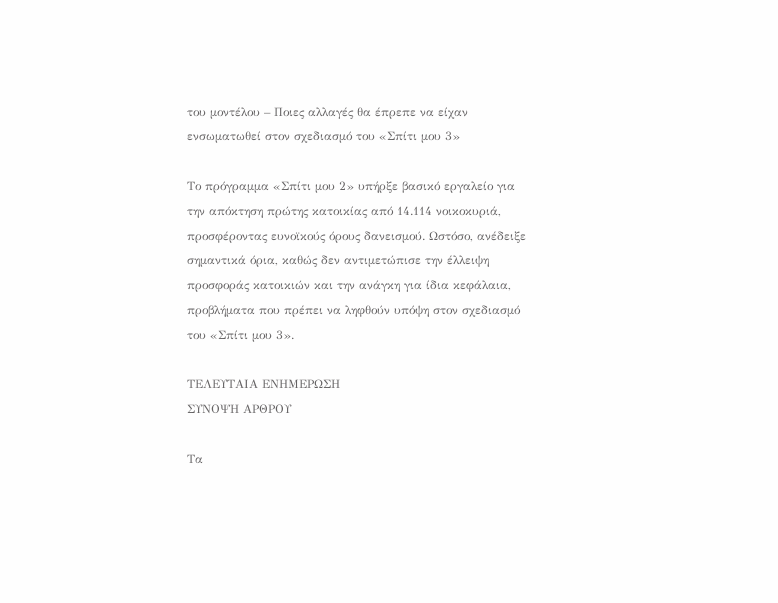του μοντέλου – Ποιες αλλαγές θα έπρεπε να είχαν ενσωματωθεί στον σχεδιασμό του «Σπίτι μου 3»

Το πρόγραμμα «Σπίτι μου 2» υπήρξε βασικό εργαλείο για την απόκτηση πρώτης κατοικίας από 14.114 νοικοκυριά, προσφέροντας ευνοϊκούς όρους δανεισμού. Ωστόσο, ανέδειξε σημαντικά όρια, καθώς δεν αντιμετώπισε την έλλειψη προσφοράς κατοικιών και την ανάγκη για ίδια κεφάλαια, προβλήματα που πρέπει να ληφθούν υπόψη στον σχεδιασμό του «Σπίτι μου 3».

ΤΕΛΕΥΤΑΙΑ ΕΝΗΜΕΡΩΣΗ
ΣΥΝΟΨΗ ΑΡΘΡΟΥ

Τα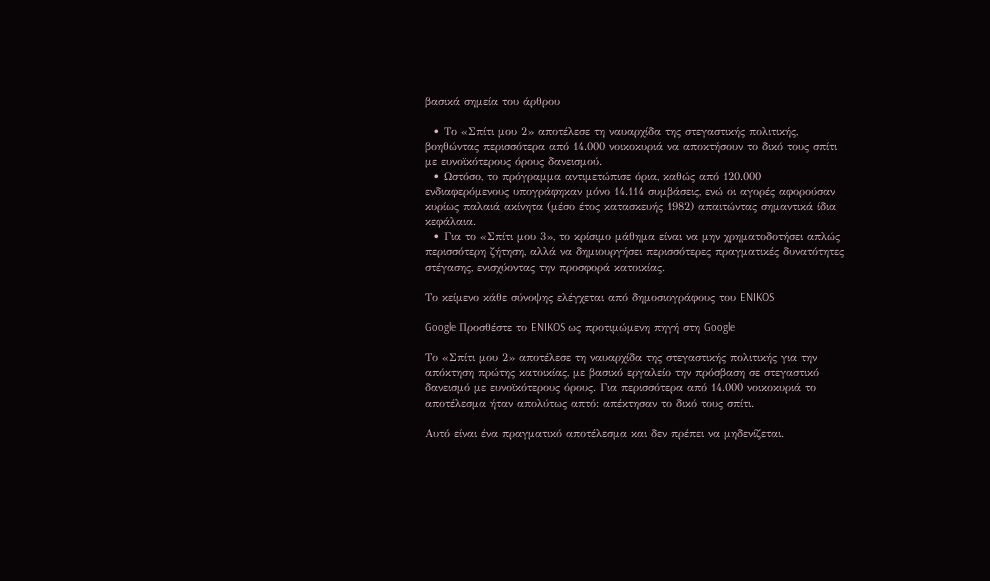βασικά σημεία του άρθρου

  • Το «Σπίτι μου 2» αποτέλεσε τη ναυαρχίδα της στεγαστικής πολιτικής, βοηθώντας περισσότερα από 14.000 νοικοκυριά να αποκτήσουν το δικό τους σπίτι με ευνοϊκότερους όρους δανεισμού.
  • Ωστόσο, το πρόγραμμα αντιμετώπισε όρια, καθώς από 120.000 ενδιαφερόμενους υπογράφηκαν μόνο 14.114 συμβάσεις, ενώ οι αγορές αφορούσαν κυρίως παλαιά ακίνητα (μέσο έτος κατασκευής 1982) απαιτώντας σημαντικά ίδια κεφάλαια.
  • Για το «Σπίτι μου 3», το κρίσιμο μάθημα είναι να μην χρηματοδοτήσει απλώς περισσότερη ζήτηση, αλλά να δημιουργήσει περισσότερες πραγματικές δυνατότητες στέγασης, ενισχύοντας την προσφορά κατοικίας.

Το κείμενο κάθε σύνοψης ελέγχεται από δημοσιογράφους του ENIKOS

Google Προσθέστε το ENIKOS ως προτιμώμενη πηγή στη Google

Το «Σπίτι μου 2» αποτέλεσε τη ναυαρχίδα της στεγαστικής πολιτικής για την απόκτηση πρώτης κατοικίας, με βασικό εργαλείο την πρόσβαση σε στεγαστικό δανεισμό με ευνοϊκότερους όρους. Για περισσότερα από 14.000 νοικοκυριά το αποτέλεσμα ήταν απολύτως απτό: απέκτησαν το δικό τους σπίτι.

Αυτό είναι ένα πραγματικό αποτέλεσμα και δεν πρέπει να μηδενίζεται.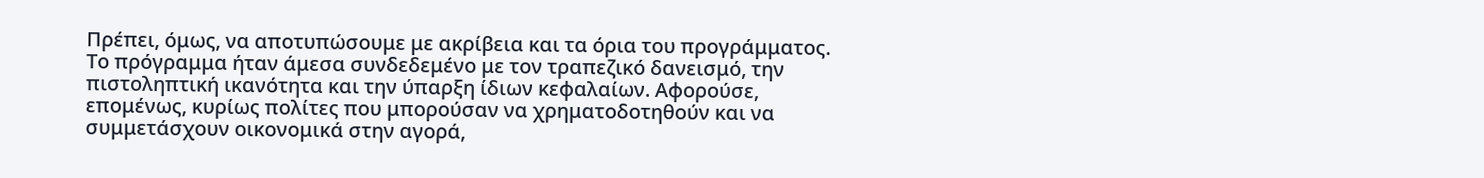Πρέπει, όμως, να αποτυπώσουμε με ακρίβεια και τα όρια του προγράμματος. Το πρόγραμμα ήταν άμεσα συνδεδεμένο με τον τραπεζικό δανεισμό, την πιστοληπτική ικανότητα και την ύπαρξη ίδιων κεφαλαίων. Αφορούσε, επομένως, κυρίως πολίτες που μπορούσαν να χρηματοδοτηθούν και να συμμετάσχουν οικονομικά στην αγορά,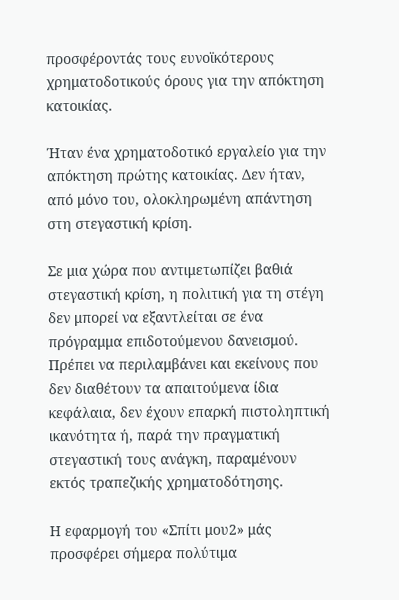προσφέροντάς τους ευνοϊκότερους χρηματοδοτικούς όρους για την απόκτηση κατοικίας.

Ήταν ένα χρηματοδοτικό εργαλείο για την απόκτηση πρώτης κατοικίας. Δεν ήταν, από μόνο του, ολοκληρωμένη απάντηση στη στεγαστική κρίση.

Σε μια χώρα που αντιμετωπίζει βαθιά στεγαστική κρίση, η πολιτική για τη στέγη δεν μπορεί να εξαντλείται σε ένα πρόγραμμα επιδοτούμενου δανεισμού. Πρέπει να περιλαμβάνει και εκείνους που δεν διαθέτουν τα απαιτούμενα ίδια κεφάλαια, δεν έχουν επαρκή πιστοληπτική ικανότητα ή, παρά την πραγματική στεγαστική τους ανάγκη, παραμένουν εκτός τραπεζικής χρηματοδότησης.

Η εφαρμογή του «Σπίτι μου2» μάς προσφέρει σήμερα πολύτιμα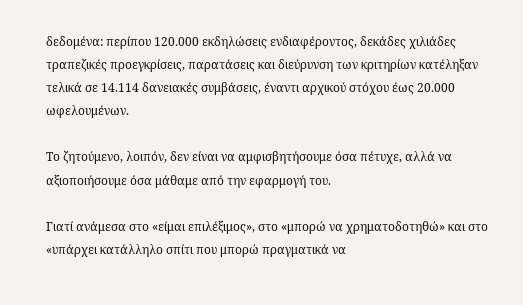δεδομένα: περίπου 120.000 εκδηλώσεις ενδιαφέροντος, δεκάδες χιλιάδες τραπεζικές προεγκρίσεις, παρατάσεις και διεύρυνση των κριτηρίων κατέληξαν τελικά σε 14.114 δανειακές συμβάσεις, έναντι αρχικού στόχου έως 20.000 ωφελουμένων.

Το ζητούμενο, λοιπόν, δεν είναι να αμφισβητήσουμε όσα πέτυχε, αλλά να αξιοποιήσουμε όσα μάθαμε από την εφαρμογή του.

Γιατί ανάμεσα στο «είμαι επιλέξιμος», στο «μπορώ να χρηματοδοτηθώ» και στο «υπάρχει κατάλληλο σπίτι που μπορώ πραγματικά να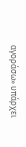αγοράσω» υπάρχει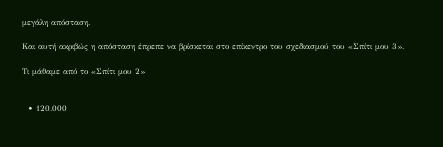μεγάλη απόσταση.

Και αυτή ακριβώς η απόσταση έπρεπε να βρίσκεται στο επίκεντρο του σχεδιασμού του «Σπίτι μου 3».

Τι μάθαμε από το «Σπίτι μου 2»


  • 120.000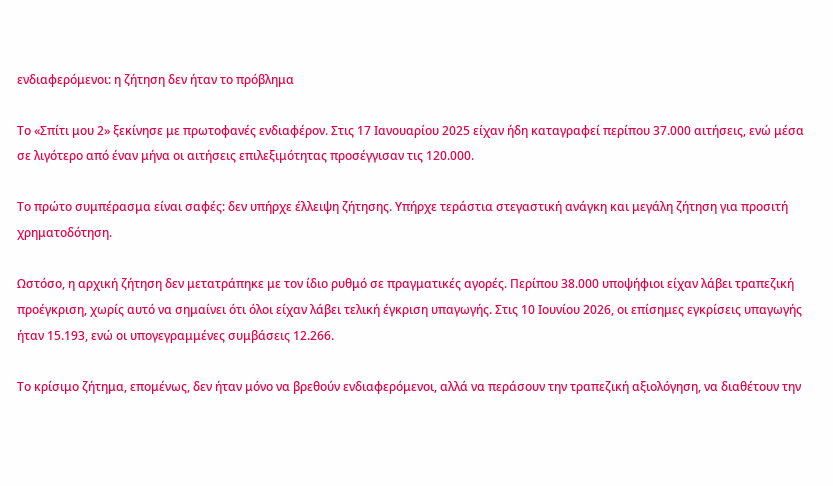ενδιαφερόμενοι: η ζήτηση δεν ήταν το πρόβλημα

Το «Σπίτι μου 2» ξεκίνησε με πρωτοφανές ενδιαφέρον. Στις 17 Ιανουαρίου 2025 είχαν ήδη καταγραφεί περίπου 37.000 αιτήσεις, ενώ μέσα σε λιγότερο από έναν μήνα οι αιτήσεις επιλεξιμότητας προσέγγισαν τις 120.000.

Το πρώτο συμπέρασμα είναι σαφές: δεν υπήρχε έλλειψη ζήτησης. Υπήρχε τεράστια στεγαστική ανάγκη και μεγάλη ζήτηση για προσιτή χρηματοδότηση.

Ωστόσο, η αρχική ζήτηση δεν μετατράπηκε με τον ίδιο ρυθμό σε πραγματικές αγορές. Περίπου 38.000 υποψήφιοι είχαν λάβει τραπεζική προέγκριση, χωρίς αυτό να σημαίνει ότι όλοι είχαν λάβει τελική έγκριση υπαγωγής. Στις 10 Ιουνίου 2026, οι επίσημες εγκρίσεις υπαγωγής ήταν 15.193, ενώ οι υπογεγραμμένες συμβάσεις 12.266.

Το κρίσιμο ζήτημα, επομένως, δεν ήταν μόνο να βρεθούν ενδιαφερόμενοι, αλλά να περάσουν την τραπεζική αξιολόγηση, να διαθέτουν την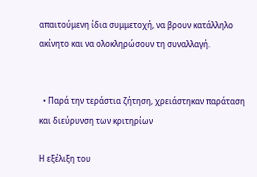απαιτούμενη ίδια συμμετοχή, να βρουν κατάλληλο ακίνητο και να ολοκληρώσουν τη συναλλαγή.


  • Παρά την τεράστια ζήτηση, χρειάστηκαν παράταση και διεύρυνση των κριτηρίων

Η εξέλιξη του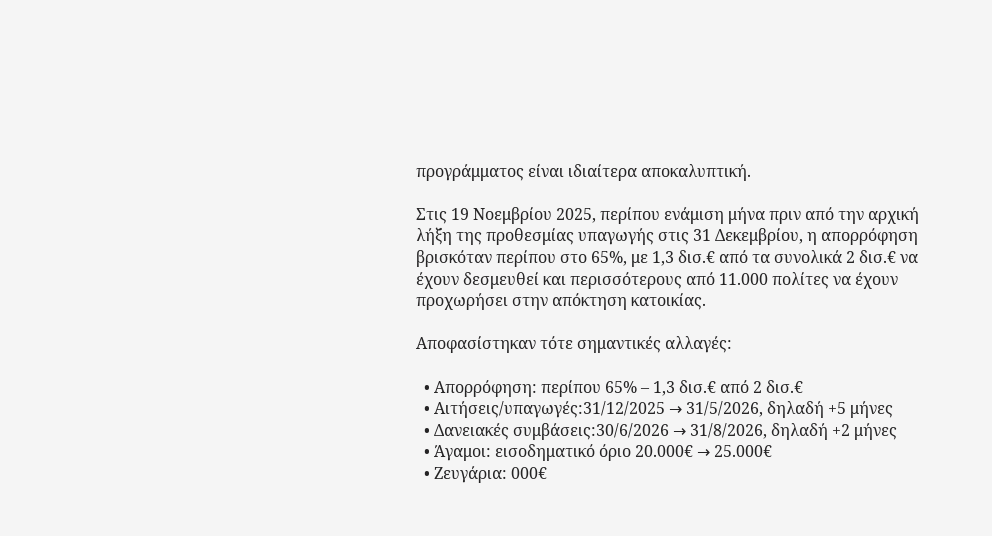προγράμματος είναι ιδιαίτερα αποκαλυπτική.

Στις 19 Νοεμβρίου 2025, περίπου ενάμιση μήνα πριν από την αρχική λήξη της προθεσμίας υπαγωγής στις 31 Δεκεμβρίου, η απορρόφηση βρισκόταν περίπου στο 65%, με 1,3 δισ.€ από τα συνολικά 2 δισ.€ να έχουν δεσμευθεί και περισσότερους από 11.000 πολίτες να έχουν προχωρήσει στην απόκτηση κατοικίας.

Αποφασίστηκαν τότε σημαντικές αλλαγές:

  • Απορρόφηση: περίπου 65% – 1,3 δισ.€ από 2 δισ.€
  • Αιτήσεις/υπαγωγές:31/12/2025 → 31/5/2026, δηλαδή +5 μήνες
  • Δανειακές συμβάσεις:30/6/2026 → 31/8/2026, δηλαδή +2 μήνες
  • Άγαμοι: εισοδηματικό όριο 20.000€ → 25.000€
  • Ζευγάρια: 000€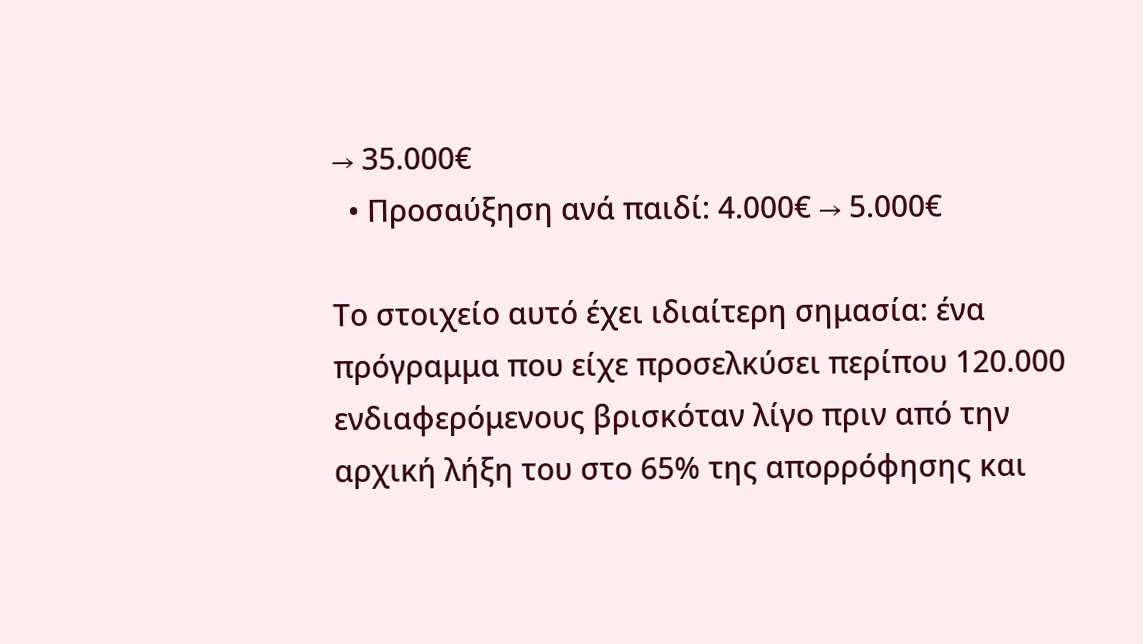→ 35.000€
  • Προσαύξηση ανά παιδί: 4.000€ → 5.000€

Το στοιχείο αυτό έχει ιδιαίτερη σημασία: ένα πρόγραμμα που είχε προσελκύσει περίπου 120.000 ενδιαφερόμενους βρισκόταν λίγο πριν από την αρχική λήξη του στο 65% της απορρόφησης και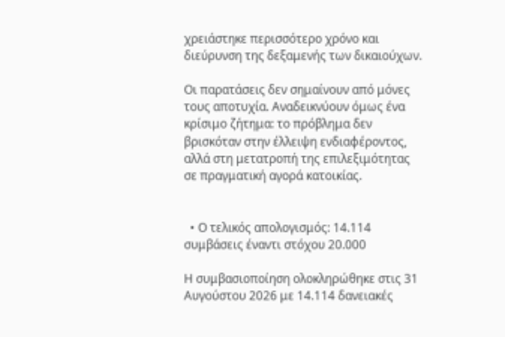χρειάστηκε περισσότερο χρόνο και διεύρυνση της δεξαμενής των δικαιούχων.

Οι παρατάσεις δεν σημαίνουν από μόνες τους αποτυχία. Αναδεικνύουν όμως ένα κρίσιμο ζήτημα: το πρόβλημα δεν βρισκόταν στην έλλειψη ενδιαφέροντος, αλλά στη μετατροπή της επιλεξιμότητας σε πραγματική αγορά κατοικίας.


  • Ο τελικός απολογισμός: 14.114 συμβάσεις έναντι στόχου 20.000

Η συμβασιοποίηση ολοκληρώθηκε στις 31 Αυγούστου 2026 με 14.114 δανειακές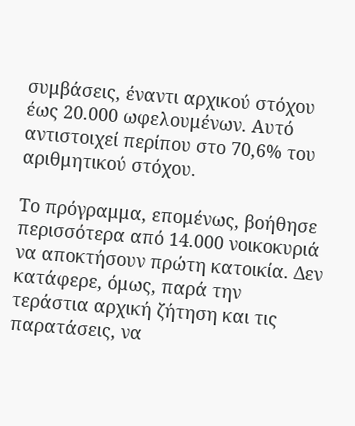συμβάσεις, έναντι αρχικού στόχου έως 20.000 ωφελουμένων. Αυτό αντιστοιχεί περίπου στο 70,6% του αριθμητικού στόχου.

Το πρόγραμμα, επομένως, βοήθησε περισσότερα από 14.000 νοικοκυριά να αποκτήσουν πρώτη κατοικία. Δεν κατάφερε, όμως, παρά την τεράστια αρχική ζήτηση και τις παρατάσεις, να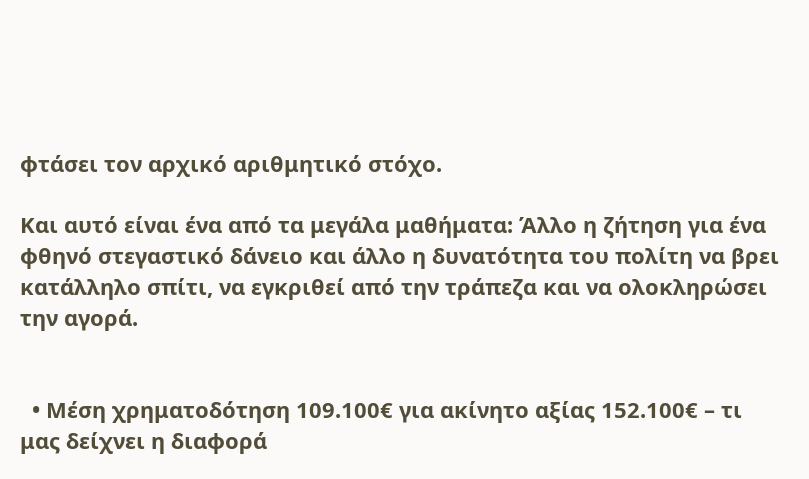φτάσει τον αρχικό αριθμητικό στόχο.

Και αυτό είναι ένα από τα μεγάλα μαθήματα: Άλλο η ζήτηση για ένα φθηνό στεγαστικό δάνειο και άλλο η δυνατότητα του πολίτη να βρει κατάλληλο σπίτι, να εγκριθεί από την τράπεζα και να ολοκληρώσει την αγορά.


  • Μέση χρηματοδότηση 109.100€ για ακίνητο αξίας 152.100€ – τι μας δείχνει η διαφορά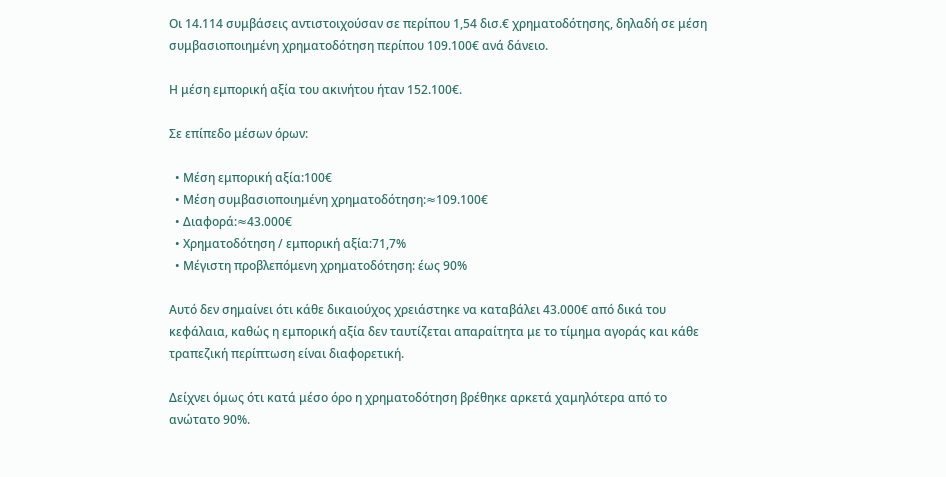Οι 14.114 συμβάσεις αντιστοιχούσαν σε περίπου 1,54 δισ.€ χρηματοδότησης, δηλαδή σε μέση συμβασιοποιημένη χρηματοδότηση περίπου 109.100€ ανά δάνειο.

Η μέση εμπορική αξία του ακινήτου ήταν 152.100€.

Σε επίπεδο μέσων όρων:

  • Μέση εμπορική αξία:100€
  • Μέση συμβασιοποιημένη χρηματοδότηση:≈109.100€
  • Διαφορά:≈43.000€
  • Χρηματοδότηση / εμπορική αξία:71,7%
  • Μέγιστη προβλεπόμενη χρηματοδότηση: έως 90%

Αυτό δεν σημαίνει ότι κάθε δικαιούχος χρειάστηκε να καταβάλει 43.000€ από δικά του κεφάλαια, καθώς η εμπορική αξία δεν ταυτίζεται απαραίτητα με το τίμημα αγοράς και κάθε τραπεζική περίπτωση είναι διαφορετική.

Δείχνει όμως ότι κατά μέσο όρο η χρηματοδότηση βρέθηκε αρκετά χαμηλότερα από το ανώτατο 90%.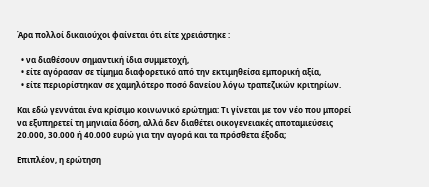Άρα πολλοί δικαιούχοι φαίνεται ότι είτε χρειάστηκε :

  • να διαθέσουν σημαντική ίδια συμμετοχή,
  • είτε αγόρασαν σε τίμημα διαφορετικό από την εκτιμηθείσα εμπορική αξία,
  • είτε περιορίστηκαν σε χαμηλότερο ποσό δανείου λόγω τραπεζικών κριτηρίων.

Και εδώ γεννάται ένα κρίσιμο κοινωνικό ερώτημα: Τι γίνεται με τον νέο που μπορεί να εξυπηρετεί τη μηνιαία δόση, αλλά δεν διαθέτει οικογενειακές αποταμιεύσεις 20.000, 30.000 ή 40.000 ευρώ για την αγορά και τα πρόσθετα έξοδα;

Επιπλέον, η ερώτηση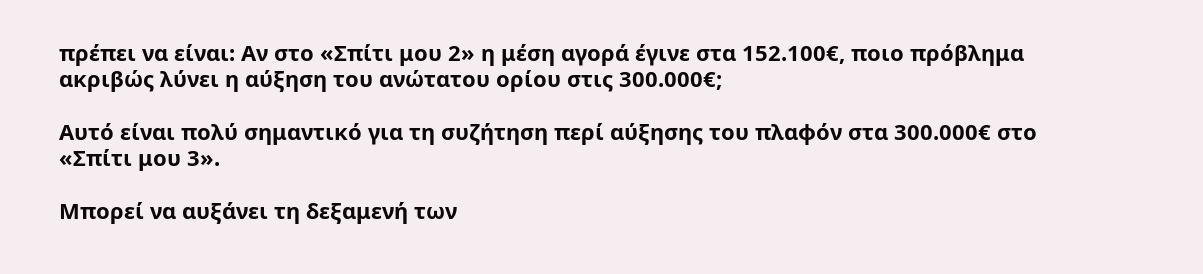πρέπει να είναι: Αν στο «Σπίτι μου 2» η μέση αγορά έγινε στα 152.100€, ποιο πρόβλημα ακριβώς λύνει η αύξηση του ανώτατου ορίου στις 300.000€;

Αυτό είναι πολύ σημαντικό για τη συζήτηση περί αύξησης του πλαφόν στα 300.000€ στο «Σπίτι μου 3».

Μπορεί να αυξάνει τη δεξαμενή των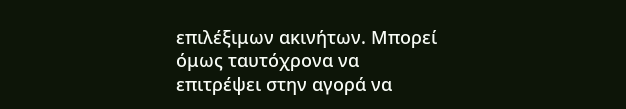επιλέξιμων ακινήτων. Μπορεί όμως ταυτόχρονα να επιτρέψει στην αγορά να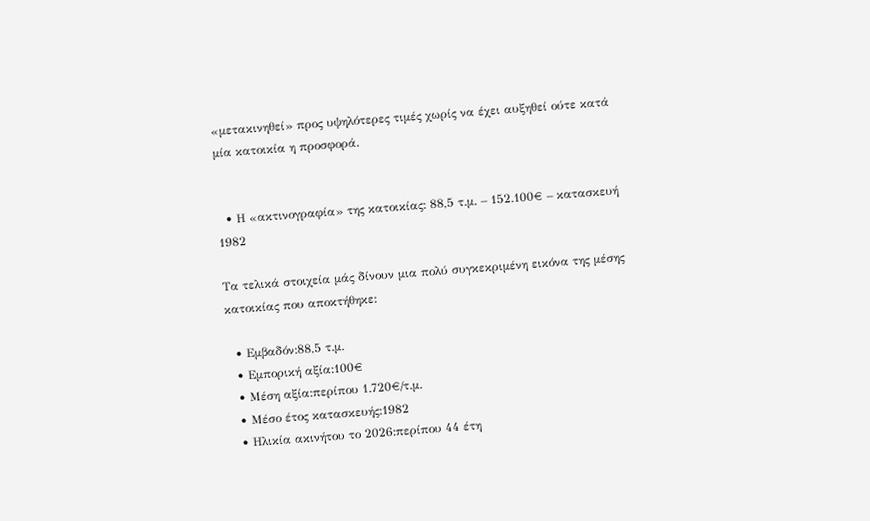«μετακινηθεί» προς υψηλότερες τιμές χωρίς να έχει αυξηθεί ούτε κατά μία κατοικία η προσφορά.


  • Η «ακτινογραφία» της κατοικίας: 88,5 τ.μ. – 152.100€ – κατασκευή 1982

Τα τελικά στοιχεία μάς δίνουν μια πολύ συγκεκριμένη εικόνα της μέσης κατοικίας που αποκτήθηκε:

  • Εμβαδόν:88,5 τ.μ.
  • Εμπορική αξία:100€
  • Μέση αξία:περίπου 1.720€/τ.μ.
  • Μέσο έτος κατασκευής:1982
  • Ηλικία ακινήτου το 2026:περίπου 44 έτη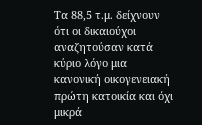Τα 88,5 τ.μ. δείχνουν ότι οι δικαιούχοι αναζητούσαν κατά κύριο λόγο μια κανονική οικογενειακή πρώτη κατοικία και όχι μικρά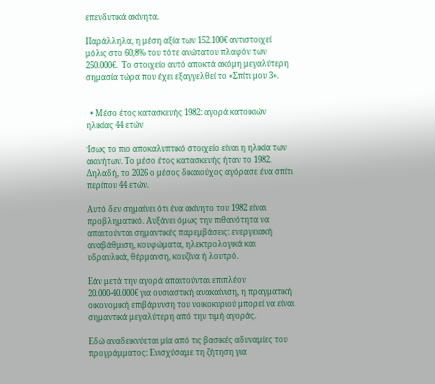επενδυτικά ακίνητα.

Παράλληλα, η μέση αξία των 152.100€ αντιστοιχεί μόλις στο 60,8% του τότε ανώτατου πλαφόν των 250.000€.  Το στοιχείο αυτό αποκτά ακόμη μεγαλύτερη σημασία τώρα που έχει εξαγγελθεί το «Σπίτι μου 3».


  • Μέσο έτος κατασκευής 1982: αγορά κατοικιών ηλικίας 44 ετών

Ίσως το πιο αποκαλυπτικό στοιχείο είναι η ηλικία των ακινήτων. Το μέσο έτος κατασκευής ήταν το 1982. Δηλαδή, το 2026 ο μέσος δικαιούχος αγόρασε ένα σπίτι περίπου 44 ετών.

Αυτό δεν σημαίνει ότι ένα ακίνητο του 1982 είναι προβληματικό. Αυξάνει όμως την πιθανότητα να απαιτούνται σημαντικές παρεμβάσεις: ενεργειακή αναβάθμιση, κουφώματα, ηλεκτρολογικά και υδραυλικά, θέρμανση, κουζίνα ή λουτρό.

Εάν μετά την αγορά απαιτούνται επιπλέον 20.000-40.000€ για ουσιαστική ανακαίνιση, η πραγματική οικονομική επιβάρυνση του νοικοκυριού μπορεί να είναι σημαντικά μεγαλύτερη από την τιμή αγοράς.

Εδώ αναδεικνύεται μία από τις βασικές αδυναμίες του προγράμματος: Ενισχύσαμε τη ζήτηση για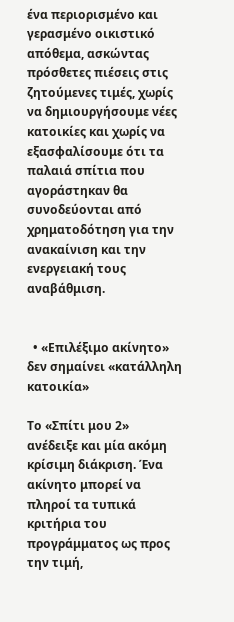ένα περιορισμένο και γερασμένο οικιστικό απόθεμα, ασκώντας πρόσθετες πιέσεις στις ζητούμενες τιμές, χωρίς να δημιουργήσουμε νέες κατοικίες και χωρίς να εξασφαλίσουμε ότι τα παλαιά σπίτια που αγοράστηκαν θα συνοδεύονται από χρηματοδότηση για την ανακαίνιση και την ενεργειακή τους αναβάθμιση.


  • «Επιλέξιμο ακίνητο» δεν σημαίνει «κατάλληλη κατοικία»

Το «Σπίτι μου 2» ανέδειξε και μία ακόμη κρίσιμη διάκριση. Ένα ακίνητο μπορεί να πληροί τα τυπικά κριτήρια του προγράμματος ως προς την τιμή,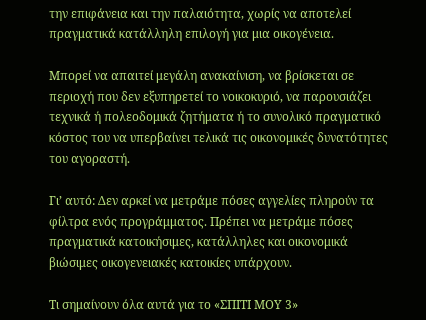την επιφάνεια και την παλαιότητα, χωρίς να αποτελεί πραγματικά κατάλληλη επιλογή για μια οικογένεια.

Μπορεί να απαιτεί μεγάλη ανακαίνιση, να βρίσκεται σε περιοχή που δεν εξυπηρετεί το νοικοκυριό, να παρουσιάζει τεχνικά ή πολεοδομικά ζητήματα ή το συνολικό πραγματικό κόστος του να υπερβαίνει τελικά τις οικονομικές δυνατότητες του αγοραστή.

Γι’ αυτό: Δεν αρκεί να μετράμε πόσες αγγελίες πληρούν τα φίλτρα ενός προγράμματος. Πρέπει να μετράμε πόσες πραγματικά κατοικήσιμες, κατάλληλες και οικονομικά βιώσιμες οικογενειακές κατοικίες υπάρχουν.

Τι σημαίνουν όλα αυτά για το «ΣΠΙΤΙ ΜΟΥ 3»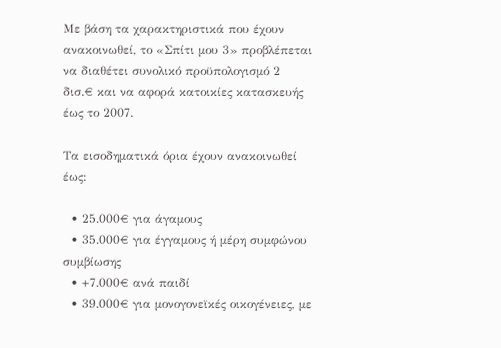Με βάση τα χαρακτηριστικά που έχουν ανακοινωθεί, το «Σπίτι μου 3» προβλέπεται να διαθέτει συνολικό προϋπολογισμό 2 δισ.€ και να αφορά κατοικίες κατασκευής έως το 2007.

Τα εισοδηματικά όρια έχουν ανακοινωθεί έως:

  • 25.000€ για άγαμους
  • 35.000€ για έγγαμους ή μέρη συμφώνου συμβίωσης
  • +7.000€ ανά παιδί
  • 39.000€ για μονογονεϊκές οικογένειες, με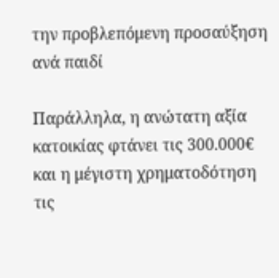την προβλεπόμενη προσαύξηση ανά παιδί

Παράλληλα, η ανώτατη αξία κατοικίας φτάνει τις 300.000€ και η μέγιστη χρηματοδότηση τις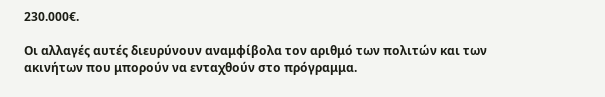230.000€.

Οι αλλαγές αυτές διευρύνουν αναμφίβολα τον αριθμό των πολιτών και των ακινήτων που μπορούν να ενταχθούν στο πρόγραμμα.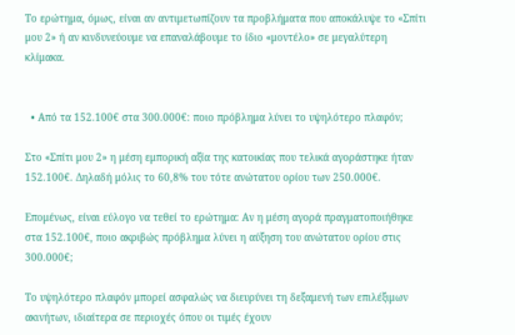Το ερώτημα, όμως, είναι αν αντιμετωπίζουν τα προβλήματα που αποκάλυψε το «Σπίτι μου 2» ή αν κινδυνεύουμε να επαναλάβουμε το ίδιο «μοντέλο» σε μεγαλύτερη κλίμακα.


  • Από τα 152.100€ στα 300.000€: ποιο πρόβλημα λύνει το υψηλότερο πλαφόν;

Στο «Σπίτι μου 2» η μέση εμπορική αξία της κατοικίας που τελικά αγοράστηκε ήταν 152.100€. Δηλαδή μόλις το 60,8% του τότε ανώτατου ορίου των 250.000€.

Επομένως, είναι εύλογο να τεθεί το ερώτημα: Αν η μέση αγορά πραγματοποιήθηκε στα 152.100€, ποιο ακριβώς πρόβλημα λύνει η αύξηση του ανώτατου ορίου στις 300.000€;

Το υψηλότερο πλαφόν μπορεί ασφαλώς να διευρύνει τη δεξαμενή των επιλέξιμων ακινήτων, ιδιαίτερα σε περιοχές όπου οι τιμές έχουν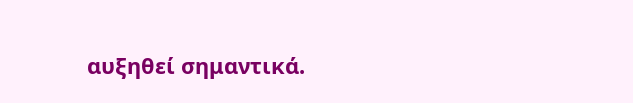αυξηθεί σημαντικά.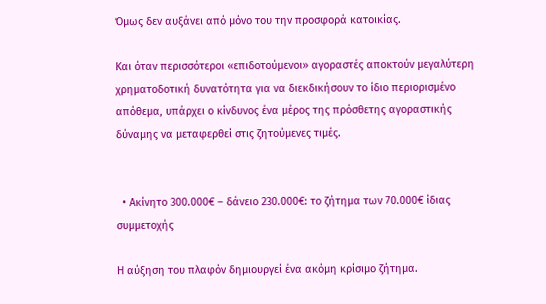Όμως δεν αυξάνει από μόνο του την προσφορά κατοικίας.

Και όταν περισσότεροι «επιδοτούμενοι» αγοραστές αποκτούν μεγαλύτερη χρηματοδοτική δυνατότητα για να διεκδικήσουν το ίδιο περιορισμένο απόθεμα, υπάρχει ο κίνδυνος ένα μέρος της πρόσθετης αγοραστικής δύναμης να μεταφερθεί στις ζητούμενες τιμές.


  • Ακίνητο 300.000€ – δάνειο 230.000€: το ζήτημα των 70.000€ ίδιας συμμετοχής

Η αύξηση του πλαφόν δημιουργεί ένα ακόμη κρίσιμο ζήτημα.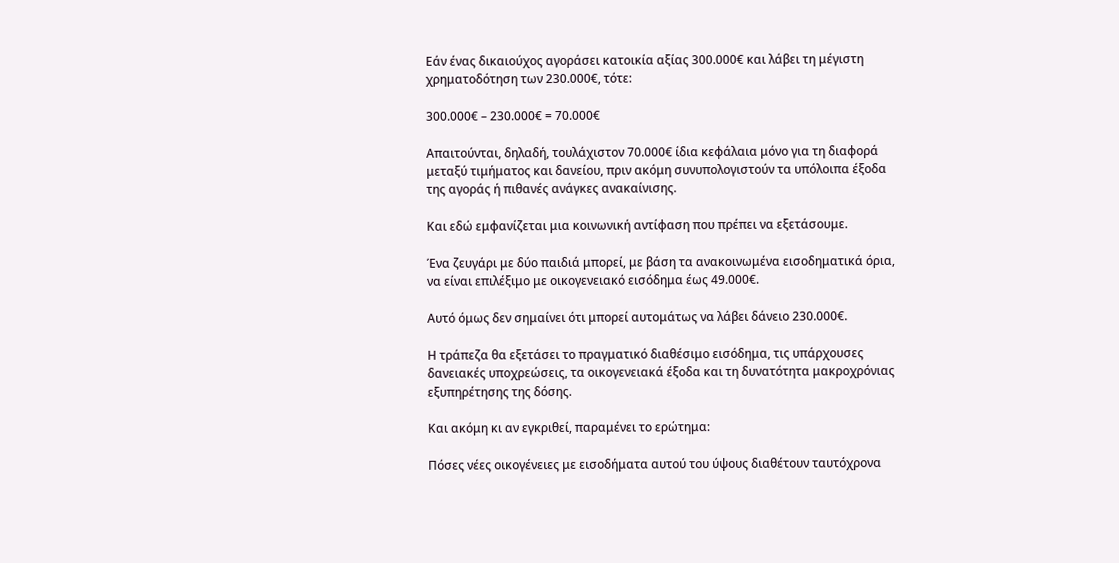Εάν ένας δικαιούχος αγοράσει κατοικία αξίας 300.000€ και λάβει τη μέγιστη χρηματοδότηση των 230.000€, τότε:

300.000€ – 230.000€ = 70.000€

Απαιτούνται, δηλαδή, τουλάχιστον 70.000€ ίδια κεφάλαια μόνο για τη διαφορά μεταξύ τιμήματος και δανείου, πριν ακόμη συνυπολογιστούν τα υπόλοιπα έξοδα της αγοράς ή πιθανές ανάγκες ανακαίνισης.

Και εδώ εμφανίζεται μια κοινωνική αντίφαση που πρέπει να εξετάσουμε.

Ένα ζευγάρι με δύο παιδιά μπορεί, με βάση τα ανακοινωμένα εισοδηματικά όρια, να είναι επιλέξιμο με οικογενειακό εισόδημα έως 49.000€.

Αυτό όμως δεν σημαίνει ότι μπορεί αυτομάτως να λάβει δάνειο 230.000€.

Η τράπεζα θα εξετάσει το πραγματικό διαθέσιμο εισόδημα, τις υπάρχουσες δανειακές υποχρεώσεις, τα οικογενειακά έξοδα και τη δυνατότητα μακροχρόνιας εξυπηρέτησης της δόσης.

Και ακόμη κι αν εγκριθεί, παραμένει το ερώτημα:

Πόσες νέες οικογένειες με εισοδήματα αυτού του ύψους διαθέτουν ταυτόχρονα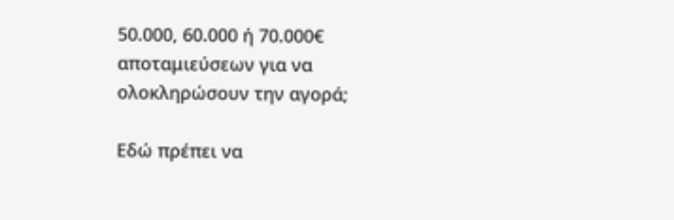50.000, 60.000 ή 70.000€ αποταμιεύσεων για να ολοκληρώσουν την αγορά;

Εδώ πρέπει να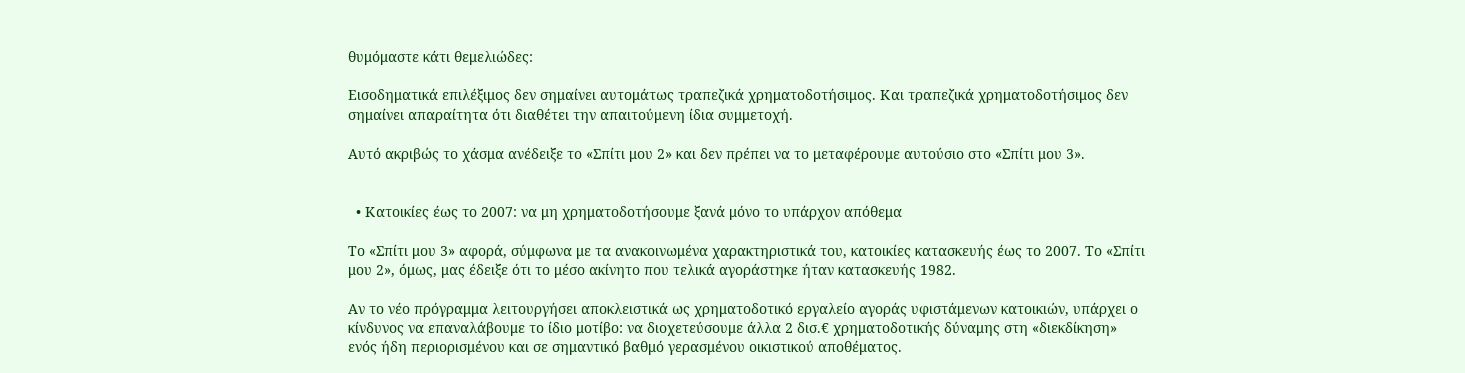θυμόμαστε κάτι θεμελιώδες:

Εισοδηματικά επιλέξιμος δεν σημαίνει αυτομάτως τραπεζικά χρηματοδοτήσιμος. Και τραπεζικά χρηματοδοτήσιμος δεν σημαίνει απαραίτητα ότι διαθέτει την απαιτούμενη ίδια συμμετοχή.

Αυτό ακριβώς το χάσμα ανέδειξε το «Σπίτι μου 2» και δεν πρέπει να το μεταφέρουμε αυτούσιο στο «Σπίτι μου 3».


  • Κατοικίες έως το 2007: να μη χρηματοδοτήσουμε ξανά μόνο το υπάρχον απόθεμα

Το «Σπίτι μου 3» αφορά, σύμφωνα με τα ανακοινωμένα χαρακτηριστικά του, κατοικίες κατασκευής έως το 2007. Το «Σπίτι μου 2», όμως, μας έδειξε ότι το μέσο ακίνητο που τελικά αγοράστηκε ήταν κατασκευής 1982.

Αν το νέο πρόγραμμα λειτουργήσει αποκλειστικά ως χρηματοδοτικό εργαλείο αγοράς υφιστάμενων κατοικιών, υπάρχει ο κίνδυνος να επαναλάβουμε το ίδιο μοτίβο: να διοχετεύσουμε άλλα 2 δισ.€ χρηματοδοτικής δύναμης στη «διεκδίκηση» ενός ήδη περιορισμένου και σε σημαντικό βαθμό γερασμένου οικιστικού αποθέματος.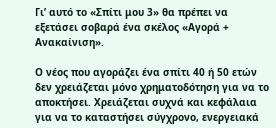Γι’ αυτό το «Σπίτι μου 3» θα πρέπει να εξετάσει σοβαρά ένα σκέλος «Αγορά + Ανακαίνιση».

Ο νέος που αγοράζει ένα σπίτι 40 ή 50 ετών δεν χρειάζεται μόνο χρηματοδότηση για να το αποκτήσει. Χρειάζεται συχνά και κεφάλαια για να το καταστήσει σύγχρονο, ενεργειακά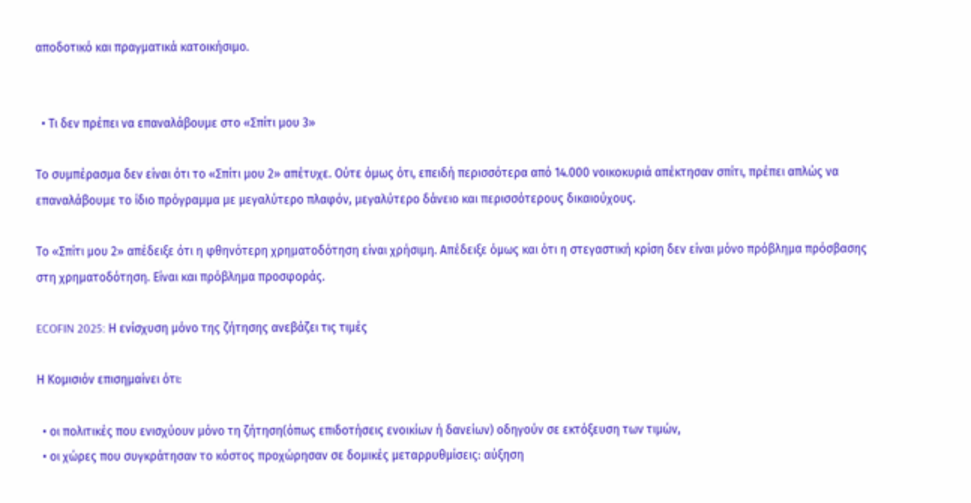αποδοτικό και πραγματικά κατοικήσιμο.


  • Τι δεν πρέπει να επαναλάβουμε στο «Σπίτι μου 3»

Το συμπέρασμα δεν είναι ότι το «Σπίτι μου 2» απέτυχε. Ούτε όμως ότι, επειδή περισσότερα από 14.000 νοικοκυριά απέκτησαν σπίτι, πρέπει απλώς να επαναλάβουμε το ίδιο πρόγραμμα με μεγαλύτερο πλαφόν, μεγαλύτερο δάνειο και περισσότερους δικαιούχους.

Το «Σπίτι μου 2» απέδειξε ότι η φθηνότερη χρηματοδότηση είναι χρήσιμη. Απέδειξε όμως και ότι η στεγαστική κρίση δεν είναι μόνο πρόβλημα πρόσβασης στη χρηματοδότηση. Είναι και πρόβλημα προσφοράς.

ECOFIN 2025: Η ενίσχυση μόνο της ζήτησης ανεβάζει τις τιμές

Η Κομισιόν επισημαίνει ότι:

  • οι πολιτικές που ενισχύουν μόνο τη ζήτηση(όπως επιδοτήσεις ενοικίων ή δανείων) οδηγούν σε εκτόξευση των τιμών,
  • οι χώρες που συγκράτησαν το κόστος προχώρησαν σε δομικές μεταρρυθμίσεις: αύξηση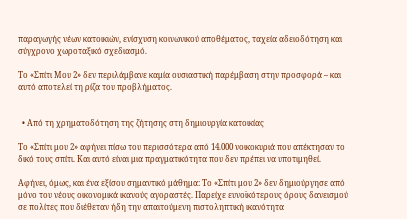παραγωγής νέων κατοικιών, ενίσχυση κοινωνικού αποθέματος, ταχεία αδειοδότηση και σύγχρονο χωροταξικό σχεδιασμό.

Το «Σπίτι Μου 2» δεν περιλάμβανε καμία ουσιαστική παρέμβαση στην προσφορά – και αυτό αποτελεί τη ρίζα του προβλήματος.


  • Από τη χρηματοδότηση της ζήτησης στη δημιουργία κατοικίας

Το «Σπίτι μου 2» αφήνει πίσω του περισσότερα από 14.000 νοικοκυριά που απέκτησαν το δικό τους σπίτι. Και αυτό είναι μια πραγματικότητα που δεν πρέπει να υποτιμηθεί.

Αφήνει, όμως, και ένα εξίσου σημαντικό μάθημα: Το «Σπίτι μου 2» δεν δημιούργησε από μόνο του νέους οικονομικά ικανούς αγοραστές. Παρείχε ευνοϊκότερους όρους δανεισμού σε πολίτες που διέθεταν ήδη την απαιτούμενη πιστοληπτική ικανότητα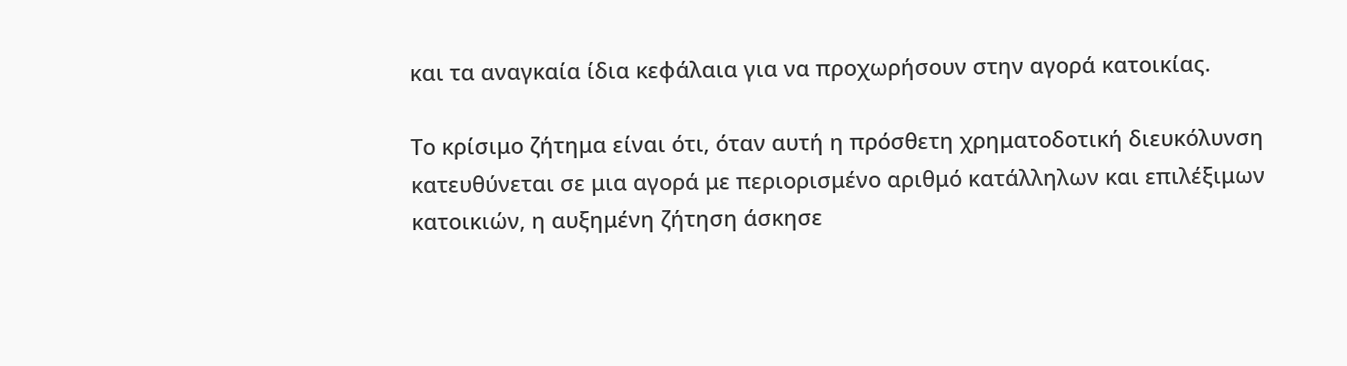και τα αναγκαία ίδια κεφάλαια για να προχωρήσουν στην αγορά κατοικίας.

Το κρίσιμο ζήτημα είναι ότι, όταν αυτή η πρόσθετη χρηματοδοτική διευκόλυνση κατευθύνεται σε μια αγορά με περιορισμένο αριθμό κατάλληλων και επιλέξιμων κατοικιών, η αυξημένη ζήτηση άσκησε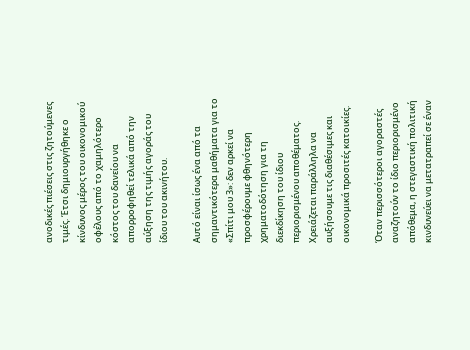ανοδικές πιέσεις στις ζητούμενες τιμές. Έτσι δημιουργήθηκε ο κίνδυνος μέρος του οικονομικού οφέλους από το χαμηλότερο κόστος του δανείου να απορροφηθεί τελικά από την αύξηση της τιμής αγοράς του ίδιου του ακινήτου.

Αυτό είναι ίσως ένα από τα σημαντικότερα μαθήματα για το «Σπίτι μου 3»: δεν αρκεί να προσφέρουμε φθηνότερη χρηματοδότηση για τη διεκδίκηση του ίδιου περιορισμένου αποθέματος. Χρειάζεται παράλληλα να αυξήσουμε τις διαθέσιμες και οικονομικά προσιτές κατοικίες.

Όταν περισσότεροι αγοραστές αναζητούν το ίδιο περιορισμένο απόθεμα, η στεγαστική πολιτική κινδυνεύει να μετατραπεί σε έναν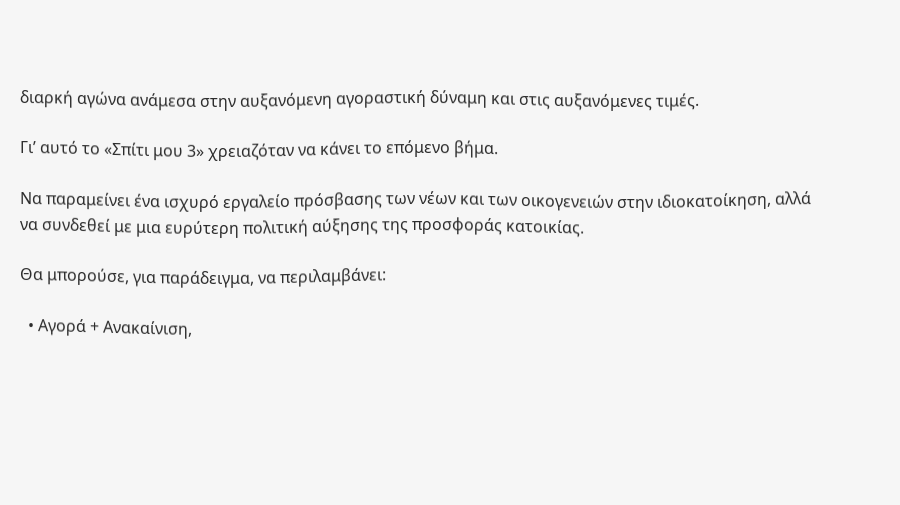διαρκή αγώνα ανάμεσα στην αυξανόμενη αγοραστική δύναμη και στις αυξανόμενες τιμές.

Γι’ αυτό το «Σπίτι μου 3» χρειαζόταν να κάνει το επόμενο βήμα.

Να παραμείνει ένα ισχυρό εργαλείο πρόσβασης των νέων και των οικογενειών στην ιδιοκατοίκηση, αλλά να συνδεθεί με μια ευρύτερη πολιτική αύξησης της προσφοράς κατοικίας.

Θα μπορούσε, για παράδειγμα, να περιλαμβάνει:

  • Αγορά + Ανακαίνιση,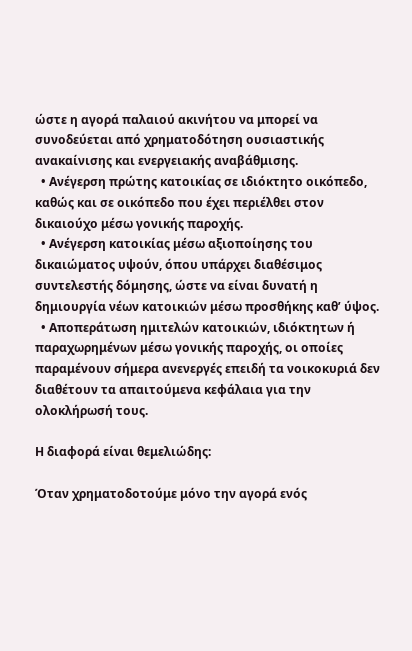ώστε η αγορά παλαιού ακινήτου να μπορεί να συνοδεύεται από χρηματοδότηση ουσιαστικής ανακαίνισης και ενεργειακής αναβάθμισης.
  • Ανέγερση πρώτης κατοικίας σε ιδιόκτητο οικόπεδο, καθώς και σε οικόπεδο που έχει περιέλθει στον δικαιούχο μέσω γονικής παροχής.
  • Ανέγερση κατοικίας μέσω αξιοποίησης του δικαιώματος υψούν, όπου υπάρχει διαθέσιμος συντελεστής δόμησης, ώστε να είναι δυνατή η δημιουργία νέων κατοικιών μέσω προσθήκης καθ’ ύψος.
  • Αποπεράτωση ημιτελών κατοικιών, ιδιόκτητων ή παραχωρημένων μέσω γονικής παροχής, οι οποίες παραμένουν σήμερα ανενεργές επειδή τα νοικοκυριά δεν διαθέτουν τα απαιτούμενα κεφάλαια για την ολοκλήρωσή τους.

Η διαφορά είναι θεμελιώδης:

Όταν χρηματοδοτούμε μόνο την αγορά ενός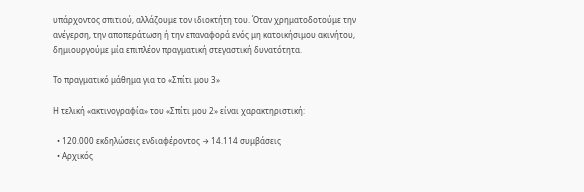υπάρχοντος σπιτιού, αλλάζουμε τον ιδιοκτήτη του. Όταν χρηματοδοτούμε την ανέγερση, την αποπεράτωση ή την επαναφορά ενός μη κατοικήσιμου ακινήτου, δημιουργούμε μία επιπλέον πραγματική στεγαστική δυνατότητα.

Το πραγματικό μάθημα για το «Σπίτι μου 3»

Η τελική «ακτινογραφία» του «Σπίτι μου 2» είναι χαρακτηριστική:

  • 120.000 εκδηλώσεις ενδιαφέροντος → 14.114 συμβάσεις
  • Αρχικός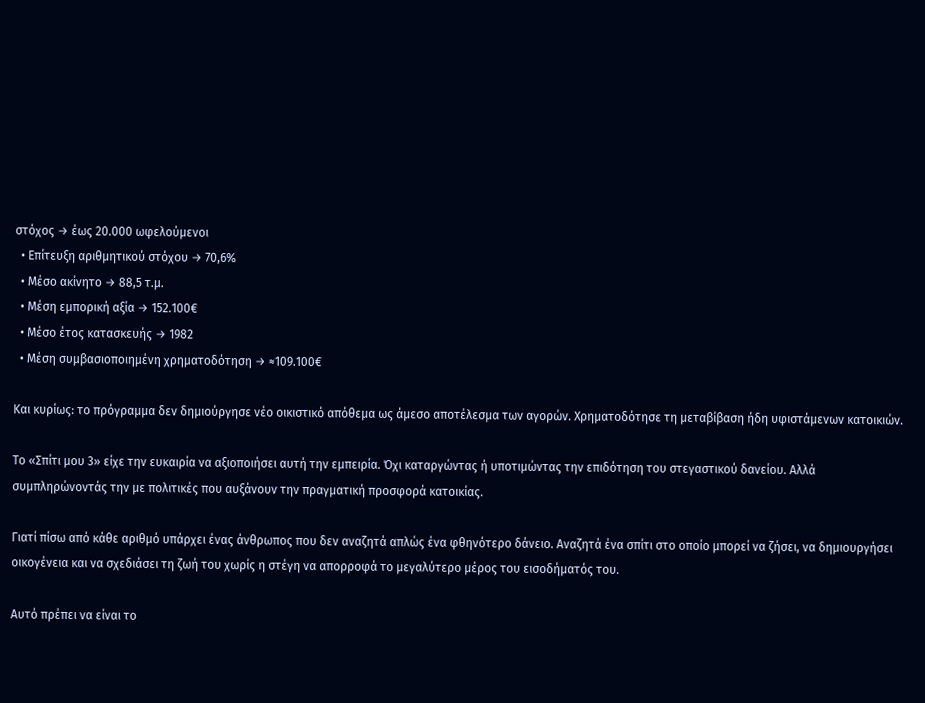στόχος → έως 20.000 ωφελούμενοι
  • Επίτευξη αριθμητικού στόχου → 70,6%
  • Μέσο ακίνητο → 88,5 τ.μ.
  • Μέση εμπορική αξία → 152.100€
  • Μέσο έτος κατασκευής → 1982
  • Μέση συμβασιοποιημένη χρηματοδότηση → ≈109.100€

Και κυρίως: το πρόγραμμα δεν δημιούργησε νέο οικιστικό απόθεμα ως άμεσο αποτέλεσμα των αγορών. Χρηματοδότησε τη μεταβίβαση ήδη υφιστάμενων κατοικιών.

Το «Σπίτι μου 3» είχε την ευκαιρία να αξιοποιήσει αυτή την εμπειρία. Όχι καταργώντας ή υποτιμώντας την επιδότηση του στεγαστικού δανείου. Αλλά συμπληρώνοντάς την με πολιτικές που αυξάνουν την πραγματική προσφορά κατοικίας.

Γιατί πίσω από κάθε αριθμό υπάρχει ένας άνθρωπος που δεν αναζητά απλώς ένα φθηνότερο δάνειο. Αναζητά ένα σπίτι στο οποίο μπορεί να ζήσει, να δημιουργήσει οικογένεια και να σχεδιάσει τη ζωή του χωρίς η στέγη να απορροφά το μεγαλύτερο μέρος του εισοδήματός του.

Αυτό πρέπει να είναι το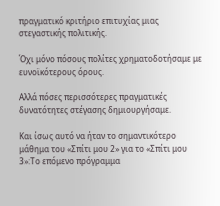πραγματικό κριτήριο επιτυχίας μιας στεγαστικής πολιτικής.

Όχι μόνο πόσους πολίτες χρηματοδοτήσαμε με ευνοϊκότερους όρους.

Αλλά πόσες περισσότερες πραγματικές δυνατότητες στέγασης δημιουργήσαμε.

Και ίσως αυτό να ήταν το σημαντικότερο μάθημα του «Σπίτι μου 2» για το «Σπίτι μου 3»:Το επόμενο πρόγραμμα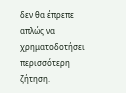δεν θα έπρεπε απλώς να χρηματοδοτήσει περισσότερη ζήτηση.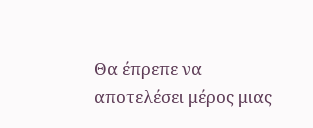Θα έπρεπε να αποτελέσει μέρος μιας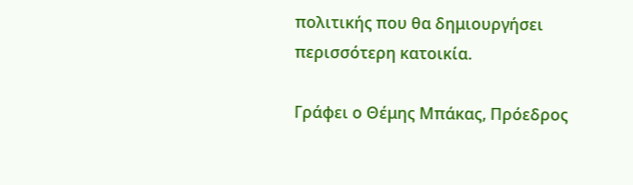πολιτικής που θα δημιουργήσει περισσότερη κατοικία.

Γράφει ο Θέμης Μπάκας, Πρόεδρος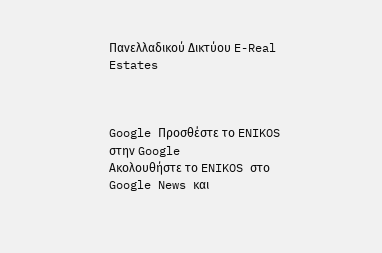Πανελλαδικού Δικτύου E-Real Estates



Google Προσθέστε το ENIKOS στην Google
Ακολουθήστε το ENIKOS στο Google News και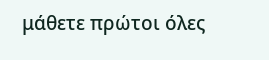μάθετε πρώτοι όλες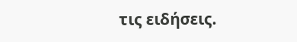τις ειδήσεις.